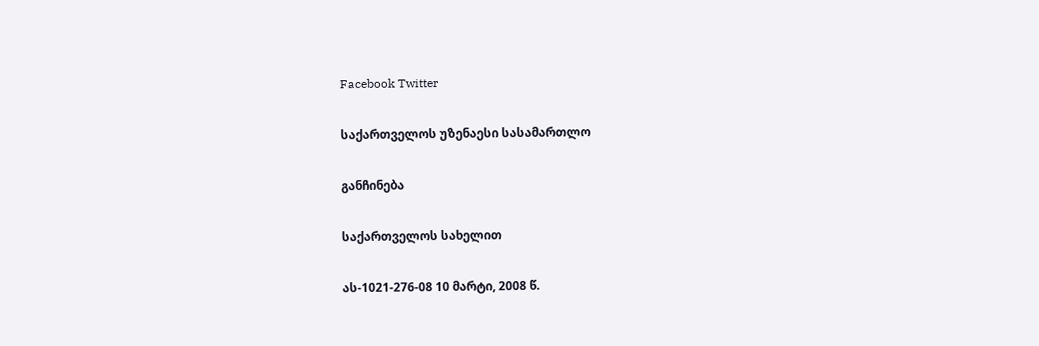Facebook Twitter

საქართველოს უზენაესი სასამართლო

განჩინება

საქართველოს სახელით

ას-1021-276-08 10 მარტი, 2008 წ.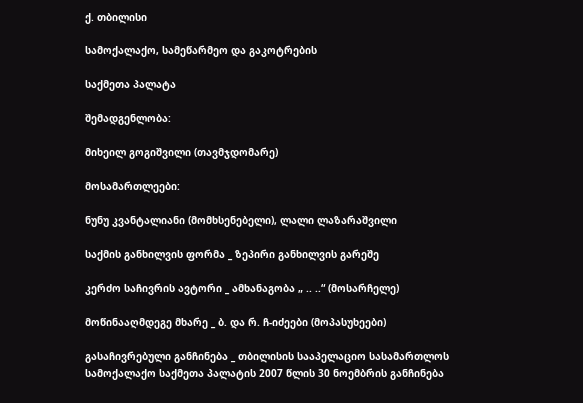ქ. თბილისი

სამოქალაქო, სამეწარმეო და გაკოტრების

საქმეთა პალატა

შემადგენლობა:

მიხეილ გოგიშვილი (თავმჯდომარე)

მოსამართლეები:

ნუნუ კვანტალიანი (მომხსენებელი), ლალი ლაზარაშვილი

საქმის განხილვის ფორმა _ ზეპირი განხილვის გარეშე

კერძო საჩივრის ავტორი _ ამხანაგობა „ .. ..“ (მოსარჩელე)

მოწინააღმდეგე მხარე _ ბ. და რ. ჩ-იძეები (მოპასუხეები)

გასაჩივრებული განჩინება _ თბილისის სააპელაციო სასამართლოს სამოქალაქო საქმეთა პალატის 2007 წლის 30 ნოემბრის განჩინება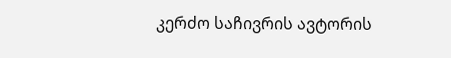კერძო საჩივრის ავტორის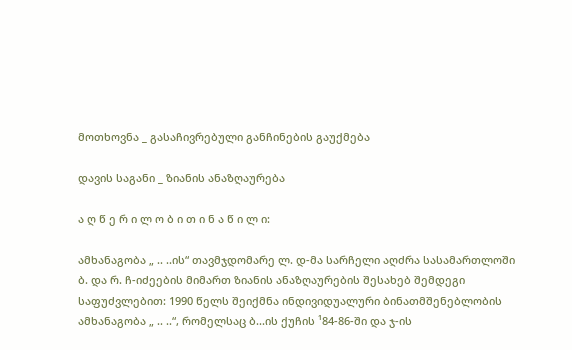მოთხოვნა _ გასაჩივრებული განჩინების გაუქმება

დავის საგანი _ ზიანის ანაზღაურება

ა ღ წ ე რ ი ლ ო ბ ი თ ი ნ ა წ ი ლ ი:

ამხანაგობა „ .. ..ის“ თავმჯდომარე ლ. დ-მა სარჩელი აღძრა სასამართლოში ბ. და რ. ჩ-იძეების მიმართ ზიანის ანაზღაურების შესახებ შემდეგი საფუძვლებით: 1990 წელს შეიქმნა ინდივიდუალური ბინათმშენებლობის ამხანაგობა „ .. ..“, რომელსაც ბ...ის ქუჩის ¹84-86-ში და ჯ-ის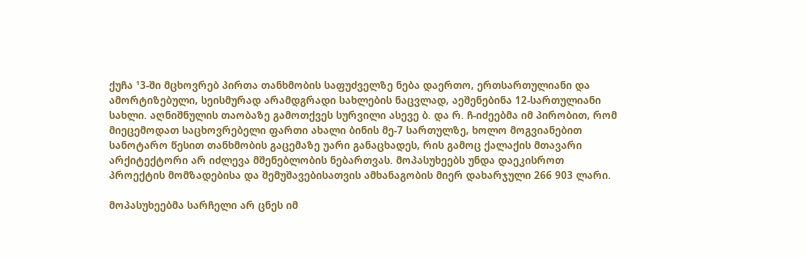ქუჩა ¹3-ში მცხოვრებ პირთა თანხმობის საფუძველზე ნება დაერთო, ერთსართულიანი და ამორტიზებული, სეისმურად არამდგრადი სახლების ნაცვლად, აეშენებინა 12-სართულიანი სახლი. აღნიშნულის თაობაზე გამოთქვეს სურვილი ასევე ბ. და რ. ჩ-იძეებმა იმ პირობით, რომ მიეცემოდათ საცხოვრებელი ფართი ახალი ბინის მე-7 სართულზე, ხოლო მოგვიანებით სანოტარო წესით თანხმობის გაცემაზე უარი განაცხადეს, რის გამოც ქალაქის მთავარი არქიტექტორი არ იძლევა მშენებლობის ნებართვას. მოპასუხეებს უნდა დაეკისროთ პროექტის მომზადებისა და შემუშავებისათვის ამხანაგობის მიერ დახარჯული 266 903 ლარი.

მოპასუხეებმა სარჩელი არ ცნეს იმ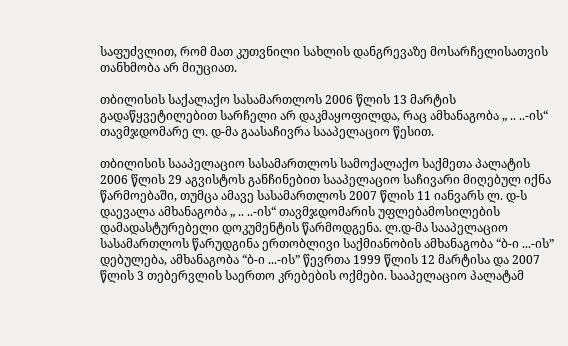საფუძვლით, რომ მათ კუთვნილი სახლის დანგრევაზე მოსარჩელისათვის თანხმობა არ მიუციათ.

თბილისის საქალაქო სასამართლოს 2006 წლის 13 მარტის გადაწყვეტილებით სარჩელი არ დაკმაყოფილდა, რაც ამხანაგობა „ .. ..-ის“ თავმჯდომარე ლ. დ-მა გაასაჩივრა სააპელაციო წესით.

თბილისის სააპელაციო სასამართლოს სამოქალაქო საქმეთა პალატის 2006 წლის 29 აგვისტოს განჩინებით სააპელაციო საჩივარი მიღებულ იქნა წარმოებაში, თუმცა ამავე სასამართლოს 2007 წლის 11 იანვარს ლ. დ-ს დაევალა ამხანაგობა „ .. ..-ის“ თავმჯდომარის უფლებამოსილების დამადასტურებელი დოკუმენტის წარმოდგენა. ლ.დ-მა სააპელაციო სასამართლოს წარუდგინა ერთობლივი საქმიანობის ამხანაგობა “ბ-ი ...-ის” დებულება, ამხანაგობა “ბ-ი ...-ის” წევრთა 1999 წლის 12 მარტისა და 2007 წლის 3 თებერვლის საერთო კრებების ოქმები. სააპელაციო პალატამ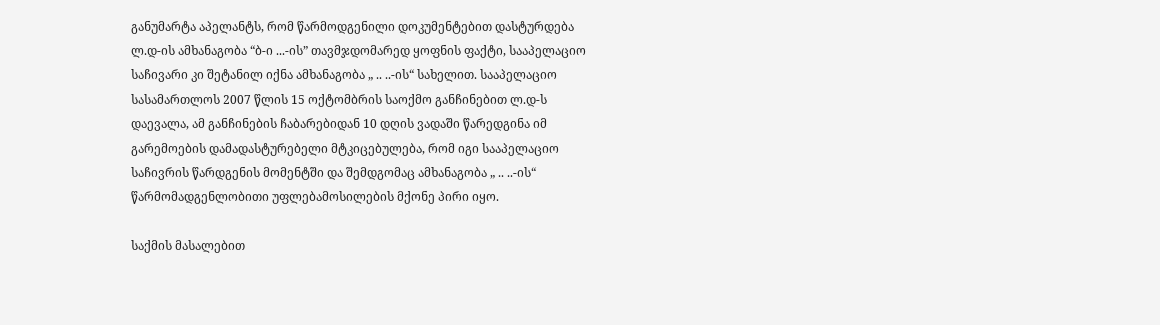განუმარტა აპელანტს, რომ წარმოდგენილი დოკუმენტებით დასტურდება ლ.დ-ის ამხანაგობა “ბ-ი ...-ის” თავმჯდომარედ ყოფნის ფაქტი, სააპელაციო საჩივარი კი შეტანილ იქნა ამხანაგობა „ .. ..-ის“ სახელით. სააპელაციო სასამართლოს 2007 წლის 15 ოქტომბრის საოქმო განჩინებით ლ.დ-ს დაევალა, ამ განჩინების ჩაბარებიდან 10 დღის ვადაში წარედგინა იმ გარემოების დამადასტურებელი მტკიცებულება, რომ იგი სააპელაციო საჩივრის წარდგენის მომენტში და შემდგომაც ამხანაგობა „ .. ..-ის“ წარმომადგენლობითი უფლებამოსილების მქონე პირი იყო.

საქმის მასალებით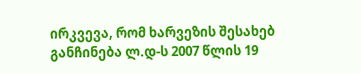ირკვევა, რომ ხარვეზის შესახებ განჩინება ლ.დ-ს 2007 წლის 19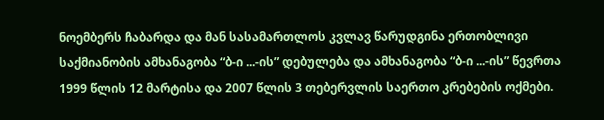ნოემბერს ჩაბარდა და მან სასამართლოს კვლავ წარუდგინა ერთობლივი საქმიანობის ამხანაგობა “ბ-ი ...-ის” დებულება და ამხანაგობა “ბ-ი ...-ის” წევრთა 1999 წლის 12 მარტისა და 2007 წლის 3 თებერვლის საერთო კრებების ოქმები.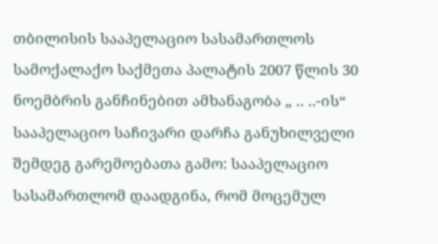თბილისის სააპელაციო სასამართლოს სამოქალაქო საქმეთა პალატის 2007 წლის 30 ნოემბრის განჩინებით ამხანაგობა „ .. ..-ის“ სააპელაციო საჩივარი დარჩა განუხილველი შემდეგ გარემოებათა გამო: სააპელაციო სასამართლომ დაადგინა, რომ მოცემულ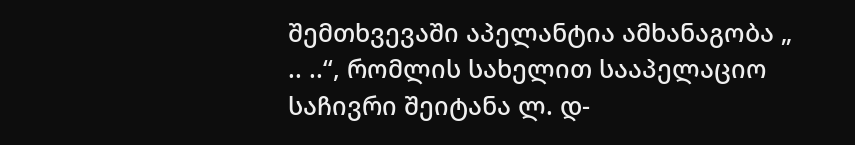შემთხვევაში აპელანტია ამხანაგობა „ .. ..“, რომლის სახელით სააპელაციო საჩივრი შეიტანა ლ. დ-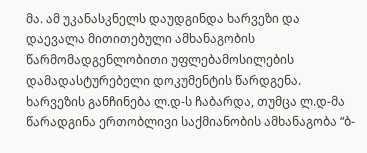მა. ამ უკანასკნელს დაუდგინდა ხარვეზი და დაევალა მითითებული ამხანაგობის წარმომადგენლობითი უფლებამოსილების დამადასტურებელი დოკუმენტის წარდგენა. ხარვეზის განჩინება ლ.დ-ს ჩაბარდა, თუმცა ლ.დ-მა წარადგინა ერთობლივი საქმიანობის ამხანაგობა “ბ-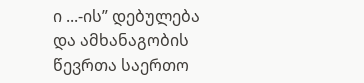ი ...-ის” დებულება და ამხანაგობის წევრთა საერთო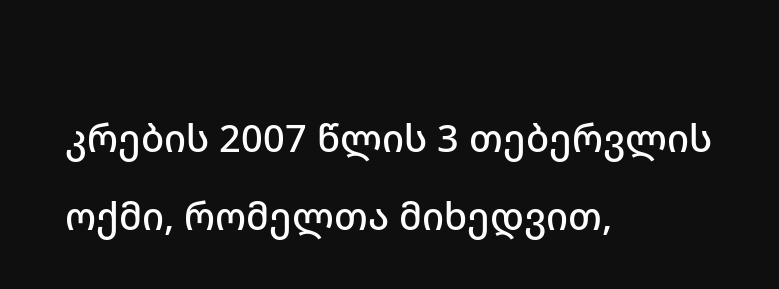კრების 2007 წლის 3 თებერვლის ოქმი, რომელთა მიხედვით,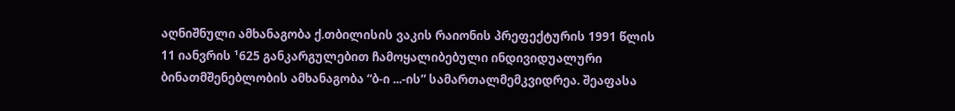აღნიშნული ამხანაგობა ქ.თბილისის ვაკის რაიონის პრეფექტურის 1991 წლის 11 იანვრის ¹625 განკარგულებით ჩამოყალიბებული ინდივიდუალური ბინათმშენებლობის ამხანაგობა “ბ-ი ...-ის” სამართალმემკვიდრეა. შეაფასა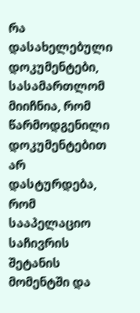რა დასახელებული დოკუმენტები, სასამართლომ მიიჩნია, რომ წარმოდგენილი დოკუმენტებით არ დასტურდება, რომ სააპელაციო საჩივრის შეტანის მომენტში და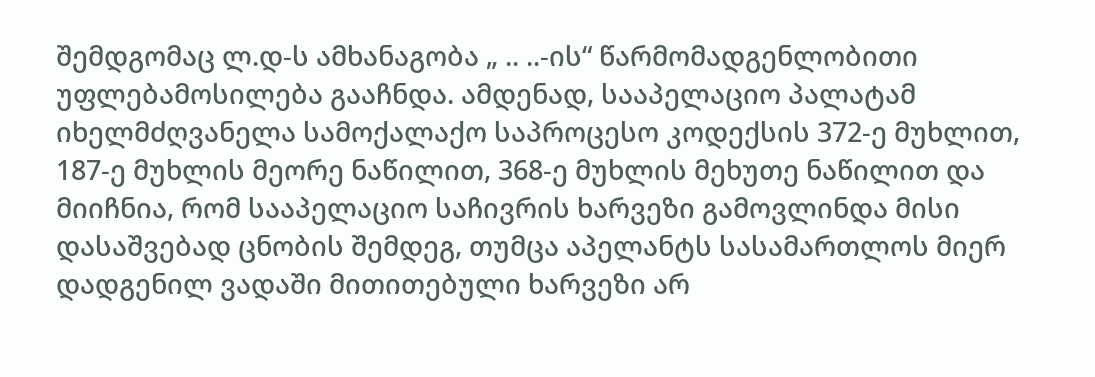შემდგომაც ლ.დ-ს ამხანაგობა „ .. ..-ის“ წარმომადგენლობითი უფლებამოსილება გააჩნდა. ამდენად, სააპელაციო პალატამ იხელმძღვანელა სამოქალაქო საპროცესო კოდექსის 372-ე მუხლით, 187-ე მუხლის მეორე ნაწილით, 368-ე მუხლის მეხუთე ნაწილით და მიიჩნია, რომ სააპელაციო საჩივრის ხარვეზი გამოვლინდა მისი დასაშვებად ცნობის შემდეგ, თუმცა აპელანტს სასამართლოს მიერ დადგენილ ვადაში მითითებული ხარვეზი არ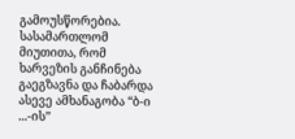გამოუსწორებია. სასამართლომ მიუთითა, რომ ხარვეზის განჩინება გაეგზავნა და ჩაბარდა ასევე ამხანაგობა “ბ-ი ...-ის”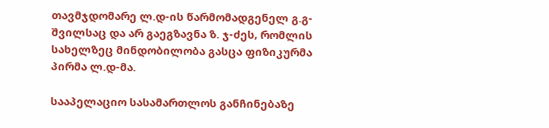თავმჯდომარე ლ.დ-ის წარმომადგენელ გ.გ-შვილსაც და არ გაეგზავნა ზ. ჯ-ძეს, რომლის სახელზეც მინდობილობა გასცა ფიზიკურმა პირმა ლ.დ-მა.

სააპელაციო სასამართლოს განჩინებაზე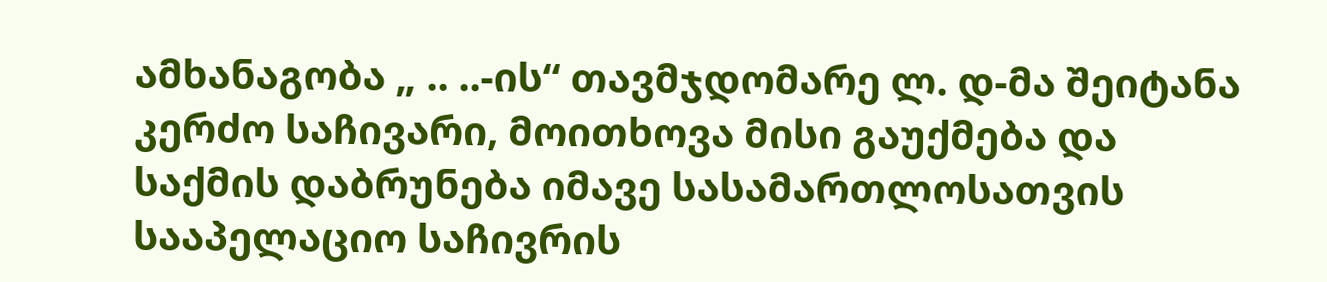ამხანაგობა „ .. ..-ის“ თავმჯდომარე ლ. დ-მა შეიტანა კერძო საჩივარი, მოითხოვა მისი გაუქმება და საქმის დაბრუნება იმავე სასამართლოსათვის სააპელაციო საჩივრის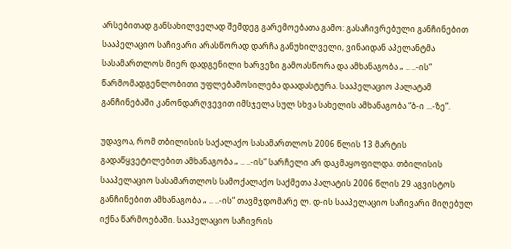არსებითად განსახილველად შემდეგ გარემოებათა გამო: გასაჩივრებული განჩინებით სააპელაციო საჩივარი არასწორად დარჩა განუხილველი, ვინაიდან აპელანტმა სასამართლოს მიერ დადგენილი ხარვეზი გამოასწორა და ამხანაგობა „ .. ..-ის“ წარმომადგენლობითი უფლებამოსილება დაადასტურა. სააპელაციო პალატამ განჩინებაში კანონდარღვევით იმსჯელა სულ სხვა სახელის ამხანაგობა “ბ-ი ...-ზე”.

უდავოა, რომ თბილისის საქალაქო სასამართლოს 2006 წლის 13 მარტის გადაწყვეტილებით ამხანაგობა „ .. ..-ის“ სარჩელი არ დაკმაყოფილდა. თბილისის სააპელაციო სასამართლოს სამოქალაქო საქმეთა პალატის 2006 წლის 29 აგვისტოს განჩინებით ამხანაგობა „ .. ..-ის“ თავმჯდომარე ლ. დ-ის სააპელაციო საჩივარი მიღებულ იქნა წარმოებაში. სააპელაციო საჩივრის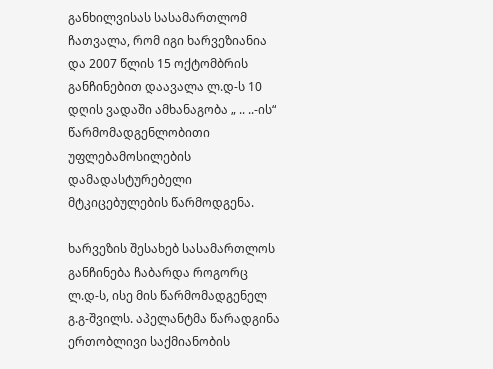განხილვისას სასამართლომ ჩათვალა, რომ იგი ხარვეზიანია და 2007 წლის 15 ოქტომბრის განჩინებით დაავალა ლ.დ-ს 10 დღის ვადაში ამხანაგობა „ .. ..-ის“ წარმომადგენლობითი უფლებამოსილების დამადასტურებელი მტკიცებულების წარმოდგენა.

ხარვეზის შესახებ სასამართლოს განჩინება ჩაბარდა როგორც ლ.დ-ს, ისე მის წარმომადგენელ გ.გ-შვილს. აპელანტმა წარადგინა ერთობლივი საქმიანობის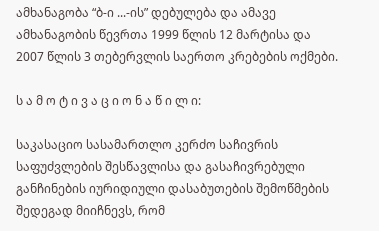ამხანაგობა “ბ-ი ...-ის” დებულება და ამავე ამხანაგობის წევრთა 1999 წლის 12 მარტისა და 2007 წლის 3 თებერვლის საერთო კრებების ოქმები.

ს ა მ ო ტ ი ვ ა ც ი ო ნ ა წ ი ლ ი:

საკასაციო სასამართლო კერძო საჩივრის საფუძვლების შესწავლისა და გასაჩივრებული განჩინების იურიდიული დასაბუთების შემოწმების შედეგად მიიჩნევს, რომ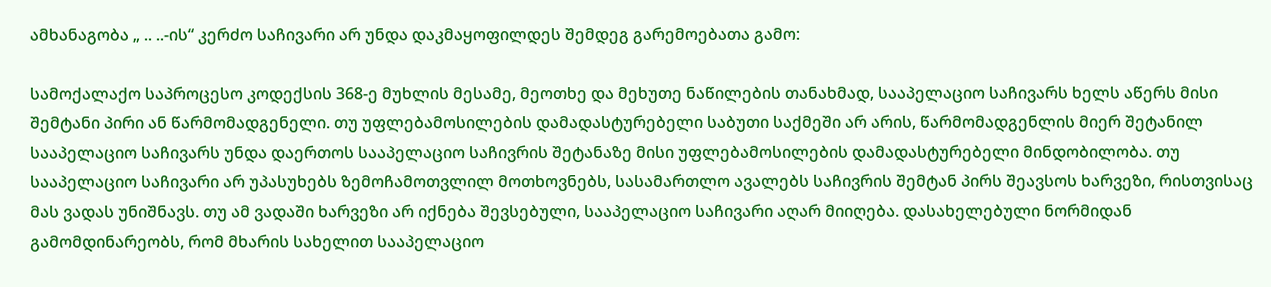ამხანაგობა „ .. ..-ის“ კერძო საჩივარი არ უნდა დაკმაყოფილდეს შემდეგ გარემოებათა გამო:

სამოქალაქო საპროცესო კოდექსის 368-ე მუხლის მესამე, მეოთხე და მეხუთე ნაწილების თანახმად, სააპელაციო საჩივარს ხელს აწერს მისი შემტანი პირი ან წარმომადგენელი. თუ უფლებამოსილების დამადასტურებელი საბუთი საქმეში არ არის, წარმომადგენლის მიერ შეტანილ სააპელაციო საჩივარს უნდა დაერთოს სააპელაციო საჩივრის შეტანაზე მისი უფლებამოსილების დამადასტურებელი მინდობილობა. თუ სააპელაციო საჩივარი არ უპასუხებს ზემოჩამოთვლილ მოთხოვნებს, სასამართლო ავალებს საჩივრის შემტან პირს შეავსოს ხარვეზი, რისთვისაც მას ვადას უნიშნავს. თუ ამ ვადაში ხარვეზი არ იქნება შევსებული, სააპელაციო საჩივარი აღარ მიიღება. დასახელებული ნორმიდან გამომდინარეობს, რომ მხარის სახელით სააპელაციო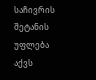საჩივრის შეტანის უფლება აქვს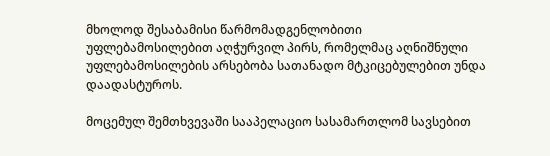მხოლოდ შესაბამისი წარმომადგენლობითი უფლებამოსილებით აღჭურვილ პირს, რომელმაც აღნიშნული უფლებამოსილების არსებობა სათანადო მტკიცებულებით უნდა დაადასტუროს.

მოცემულ შემთხვევაში სააპელაციო სასამართლომ სავსებით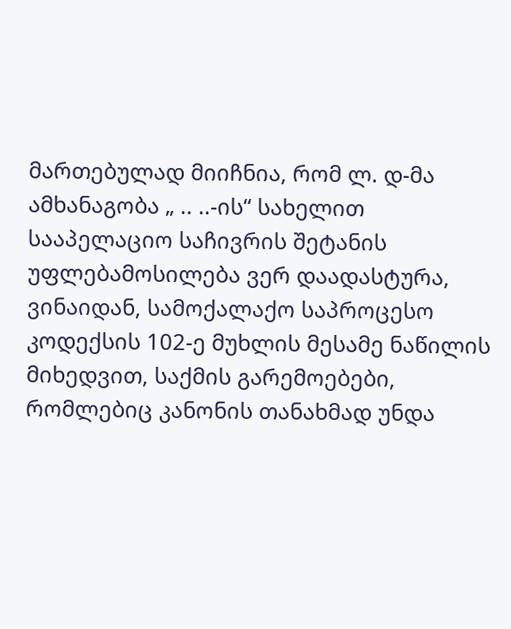მართებულად მიიჩნია, რომ ლ. დ-მა ამხანაგობა „ .. ..-ის“ სახელით სააპელაციო საჩივრის შეტანის უფლებამოსილება ვერ დაადასტურა, ვინაიდან, სამოქალაქო საპროცესო კოდექსის 102-ე მუხლის მესამე ნაწილის მიხედვით, საქმის გარემოებები, რომლებიც კანონის თანახმად უნდა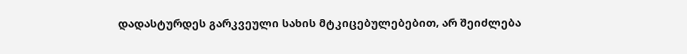დადასტურდეს გარკვეული სახის მტკიცებულებებით, არ შეიძლება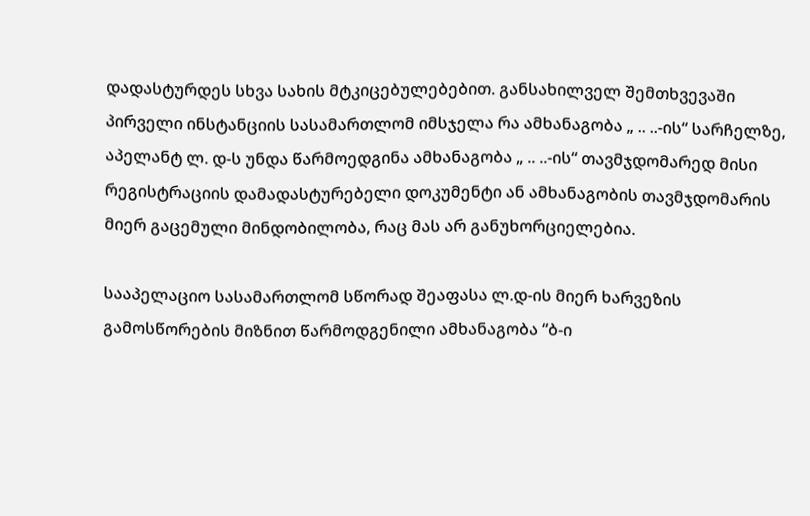დადასტურდეს სხვა სახის მტკიცებულებებით. განსახილველ შემთხვევაში პირველი ინსტანციის სასამართლომ იმსჯელა რა ამხანაგობა „ .. ..-ის“ სარჩელზე, აპელანტ ლ. დ-ს უნდა წარმოედგინა ამხანაგობა „ .. ..-ის“ თავმჯდომარედ მისი რეგისტრაციის დამადასტურებელი დოკუმენტი ან ამხანაგობის თავმჯდომარის მიერ გაცემული მინდობილობა, რაც მას არ განუხორციელებია.

სააპელაციო სასამართლომ სწორად შეაფასა ლ.დ-ის მიერ ხარვეზის გამოსწორების მიზნით წარმოდგენილი ამხანაგობა “ბ-ი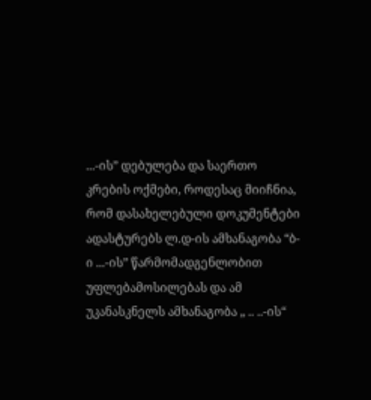...-ის” დებულება და საერთო კრების ოქმები, როდესაც მიიჩნია, რომ დასახელებული დოკუმენტები ადასტურებს ლ.დ-ის ამხანაგობა “ბ-ი ...-ის” წარმომადგენლობით უფლებამოსილებას და ამ უკანასკნელს ამხანაგობა „ .. ..-ის“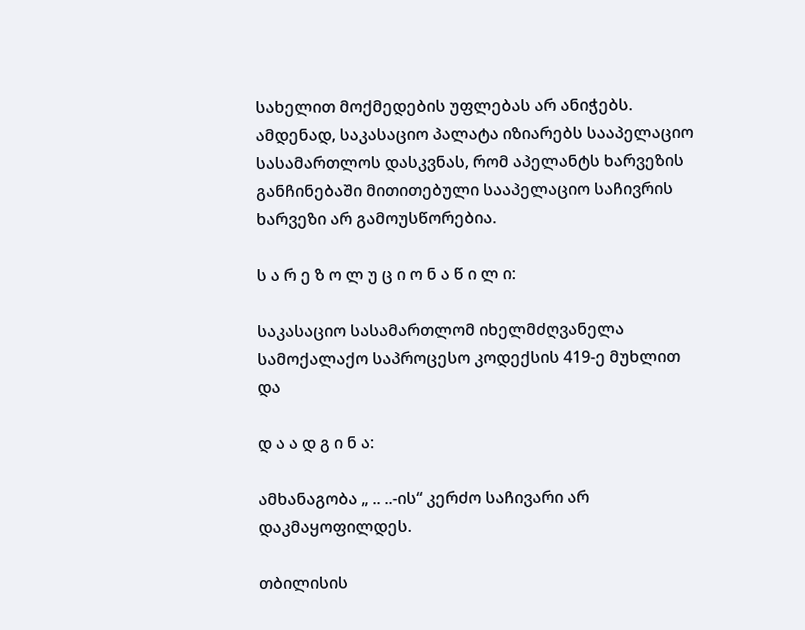სახელით მოქმედების უფლებას არ ანიჭებს. ამდენად, საკასაციო პალატა იზიარებს სააპელაციო სასამართლოს დასკვნას, რომ აპელანტს ხარვეზის განჩინებაში მითითებული სააპელაციო საჩივრის ხარვეზი არ გამოუსწორებია.

ს ა რ ე ზ ო ლ უ ც ი ო ნ ა წ ი ლ ი:

საკასაციო სასამართლომ იხელმძღვანელა სამოქალაქო საპროცესო კოდექსის 419-ე მუხლით და

დ ა ა დ გ ი ნ ა:

ამხანაგობა „ .. ..-ის“ კერძო საჩივარი არ დაკმაყოფილდეს.

თბილისის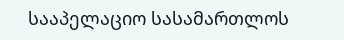სააპელაციო სასამართლოს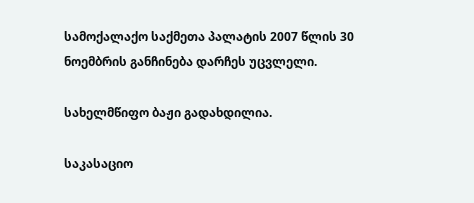სამოქალაქო საქმეთა პალატის 2007 წლის 30 ნოემბრის განჩინება დარჩეს უცვლელი.

სახელმწიფო ბაჟი გადახდილია.

საკასაციო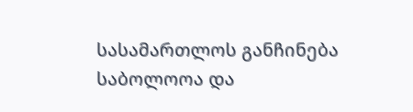სასამართლოს განჩინება საბოლოოა და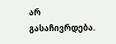არ გასაჩივრდება.